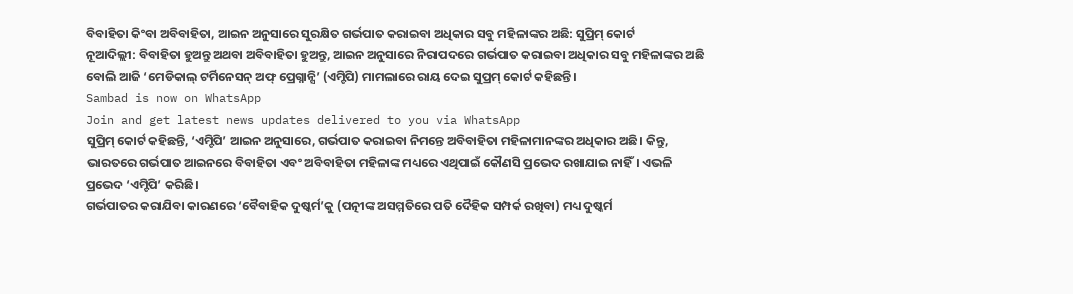ବିବାହିତା କିଂବା ଅବିବାହିତା, ଆଇନ ଅନୁସାରେ ସୁରକ୍ଷିତ ଗର୍ଭପାତ କରାଇବା ଅଧିକାର ସବୁ ମହିଳାଙ୍କର ଅଛି: ସୁପ୍ରିମ୍ କୋର୍ଟ
ନୂଆଦିଲ୍ଲୀ: ବିବାହିତା ହୁଅନ୍ତୁ ଅଥବା ଅବିବାହିତା ହୁଅନ୍ତୁ, ଆଇନ ଅନୁସାରେ ନିରାପଦରେ ଗର୍ଭପାତ କରାଇବା ଅଧିକାର ସବୁ ମହିଳାଙ୍କର ଅଛି ବୋଲି ଆଜି ‘ମେଡିକାଲ୍ ଟର୍ମିନେସନ୍ ଅଫ୍ ପ୍ରେଗ୍ନାନ୍ସି’ (ଏମ୍ଟିପି) ମାମଲାରେ ରାୟ ଦେଇ ସୁପ୍ରମ୍ କୋର୍ଟ କହିଛନ୍ତି।
Sambad is now on WhatsApp
Join and get latest news updates delivered to you via WhatsApp
ସୁପ୍ରିମ୍ କୋର୍ଟ କହିଛନ୍ତି, ‘ଏମ୍ଟିପି’ ଆଇନ ଅନୁସାରେ, ଗର୍ଭପାତ କରାଇବା ନିମନ୍ତେ ଅବିବାହିତା ମହିଳାମାନଙ୍କର ଅଧିକାର ଅଛି। କିନ୍ତୁ, ଭାରତରେ ଗର୍ଭପାତ ଆଇନରେ ବିବାହିତା ଏବଂ ଅବିବାହିତା ମହିଳାଙ୍କ ମଧ୍ୟରେ ଏଥିପାଇଁ କୌଣସି ପ୍ରଭେଦ ରଖାଯାଇ ନାହିଁ। ଏଭଳି ପ୍ରଭେଦ ‘ଏମ୍ଟିପି’ କରିଛି।
ଗର୍ଭପାତର କରାଯିବା କାରଣରେ ‘ବୈବାହିକ ଦୁଷ୍କର୍ମ’କୁ (ପତ୍ନୀଙ୍କ ଅସମ୍ମତିରେ ପତି ଦୈହିକ ସମ୍ପର୍କ ରଖିବା) ମଧ୍ୟ ଦୁଷ୍କର୍ମ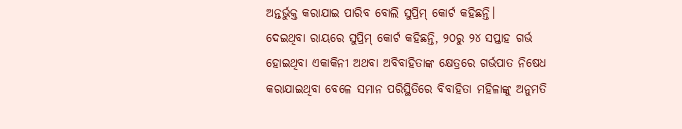ଅନ୍ତର୍ଭୁକ୍ତ କରାଯାଇ ପାରିବ ବୋଲି ସୁପ୍ରିମ୍ କୋର୍ଟ କହିଛନ୍ତି।
ଦେଇଥିବା ରାୟରେ ସୁପ୍ରିମ୍ କୋର୍ଟ କହିଛନ୍ତି, ୨୦ରୁ ୨୪ ସପ୍ତାହ ଗର୍ଭ ହୋଇଥିବା ଏକାକିନୀ ଅଥବା ଅବିବାହିତାଙ୍କ କ୍ଷେତ୍ରରେ ଗର୍ଭପାତ ନିଷେଧ କରାଯାଇଥିବା ବେଳେ ସମାନ ପରିସ୍ଥିତିରେ ବିବାହିତା ମହିଳାଙ୍କୁ ଅନୁମତି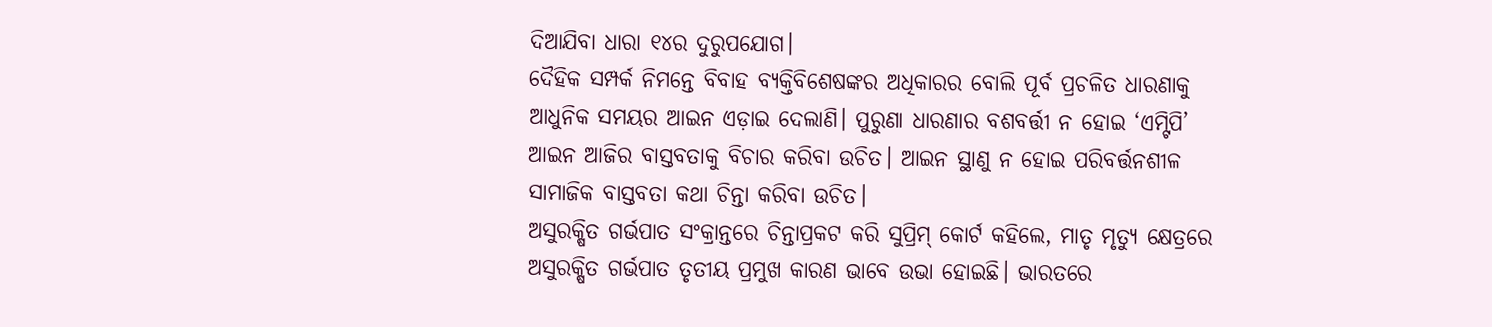ଦିଆଯିବା ଧାରା ୧୪ର ଦୁରୁପଯୋଗ।
ଦୈହିକ ସମ୍ପର୍କ ନିମନ୍ତେ ବିବାହ ବ୍ୟକ୍ତିବିଶେଷଙ୍କର ଅଧିକାରର ବୋଲି ପୂର୍ବ ପ୍ରଚଳିତ ଧାରଣାକୁ ଆଧୁନିକ ସମୟର ଆଇନ ଏଡ଼ାଇ ଦେଲାଣି। ପୁରୁଣା ଧାରଣାର ବଶବର୍ତ୍ତୀ ନ ହୋଇ ‘ଏମ୍ଟିପି’ ଆଇନ ଆଜିର ବାସ୍ତବତାକୁ ବିଚାର କରିବା ଉଚିତ। ଆଇନ ସ୍ଥାଣୁ ନ ହୋଇ ପରିବର୍ତ୍ତନଶୀଳ ସାମାଜିକ ବାସ୍ତବତା କଥା ଚିନ୍ତା କରିବା ଉଚିତ।
ଅସୁରକ୍ଷିତ ଗର୍ଭପାତ ସଂକ୍ରାନ୍ତରେ ଚିନ୍ତାପ୍ରକଟ କରି ସୁପ୍ରିମ୍ କୋର୍ଟ କହିଲେ, ମାତୃ ମୃତ୍ୟୁ କ୍ଷେତ୍ରରେ ଅସୁରକ୍ଷିତ ଗର୍ଭପାତ ତୃତୀୟ ପ୍ରମୁଖ କାରଣ ଭାବେ ଉଭା ହୋଇଛି। ଭାରତରେ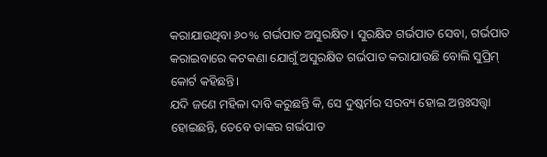କରାଯାଉଥିବା ୬୦% ଗର୍ଭପାତ ଅସୁରକ୍ଷିତ। ସୁରକ୍ଷିତ ଗର୍ଭପାତ ସେବା, ଗର୍ଭପାତ କରାଇବାରେ କଟକଣା ଯୋଗୁଁ ଅସୁରକ୍ଷିତ ଗର୍ଭପାତ କରାଯାଉଛି ବୋଲି ସୁପ୍ରିମ୍ କୋର୍ଟ କହିଛନ୍ତି।
ଯଦି ଜଣେ ମହିଳା ଦାବି କରୁଛନ୍ତି କି, ସେ ଦୁଷ୍କର୍ମର ସରବ୍ୟ ହୋଇ ଅନ୍ତଃସତ୍ତ୍ବା ହୋଇଛନ୍ତି, ତେବେ ତାଙ୍କର ଗର୍ଭପାତ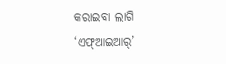କରାଇବା ଲାଗି ‘ଏଫ୍ଆଇଆର୍’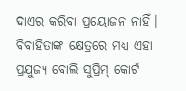ଦାଏର କରିବା ପ୍ରୟୋଜନ ନାହିଁ। ବିବାହିତାଙ୍କ କ୍ଷେତ୍ରରେ ମଧ୍ୟ ଏହା ପ୍ରଯୁଜ୍ୟ ବୋଲି ସୁପ୍ରିମ୍ କୋର୍ଟ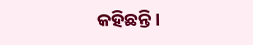କହିଛନ୍ତି।